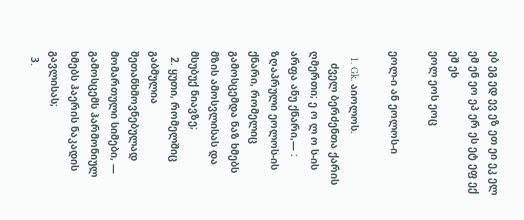ებ ეგ ედ ევ ეზ ეთ ეი ეკ ელ ემ ენ ეო ეპ ერ ეს ეტ ეფ ექ ეშ ეხ
ეოლ ეოს ეოც

ეოლ-ი ან ეოლოს-ი

  1. Gk. აიოლოს.
    ძველ ბერძენთა ქარის ღმერთი; ე ო ლ ო ს-ის არფა ანუ ქნარი,― : ზღაპრული ეოლოს-ის ქნარი, რომელიც გამოსცემდა ნაზ ხმებს მზის ამოსვლისას და მსუბუქ ნიავზე;
  2. ყუთი, რომელშიც გაბმულია შეთანხმოვნებულად მომართული სიმები, — გამოსცემს ჰარმონიულ ხმებს ჰაერის ნაკადის გავლისას;
  3.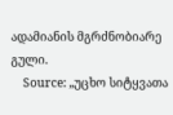ადამიანის მგრძნობიარე გული.
    Source: „უცხო სიტყვათა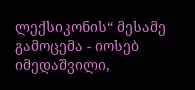ლექსიკონის“ მესამე გამოცემა - იოსებ იმედაშვილი,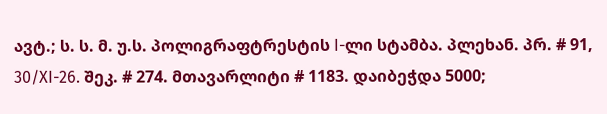ავტ.; ს. ს. მ. უ.ს. პოლიგრაფტრესტის I-ლი სტამბა. პლეხან. პრ. # 91, 30/XI-26. შეკ. # 274. მთავარლიტი # 1183. დაიბეჭდა 5000;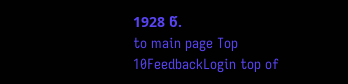1928 წ.
to main page Top 10FeedbackLogin top of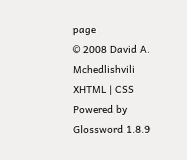page
© 2008 David A. Mchedlishvili XHTML | CSS Powered by Glossword 1.8.9